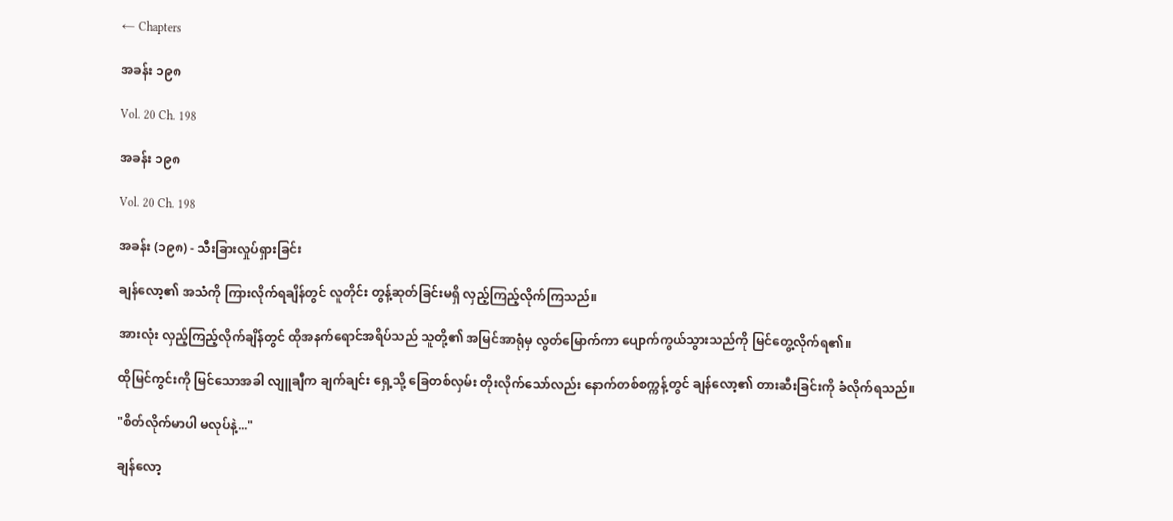← Chapters

အခန်း ၁၉၈

Vol. 20 Ch. 198

အခန်း ၁၉၈

Vol. 20 Ch. 198

အခန်း (၁၉၈) - သီးခြားလှုပ်ရှားခြင်း

ချန်လော့၏ အသံကို ကြားလိုက်ရချိန်တွင် လူတိုင်း တွန့်ဆုတ်ခြင်းမရှိ လှည့်ကြည့်လိုက်ကြသည်။

အားလုံး လှည့်ကြည့်လိုက်ချိန်တွင် ထိုအနက်ရောင်အရိပ်သည် သူတို့၏ အမြင်အာရုံမှ လွတ်မြောက်ကာ ပျောက်ကွယ်သွားသည်ကို မြင်တွေ့လိုက်ရ၏။

ထိုမြင်ကွင်းကို မြင်သောအခါ လျူချီက ချက်ချင်း ရှေ့သို့ ခြေတစ်လှမ်း တိုးလိုက်သော်လည်း နောက်တစ်စက္ကန့်တွင် ချန်လော့၏ တားဆီးခြင်းကို ခံလိုက်ရသည်။

"စိတ်လိုက်မာပါ မလုပ်နဲ့..."

ချန်လော့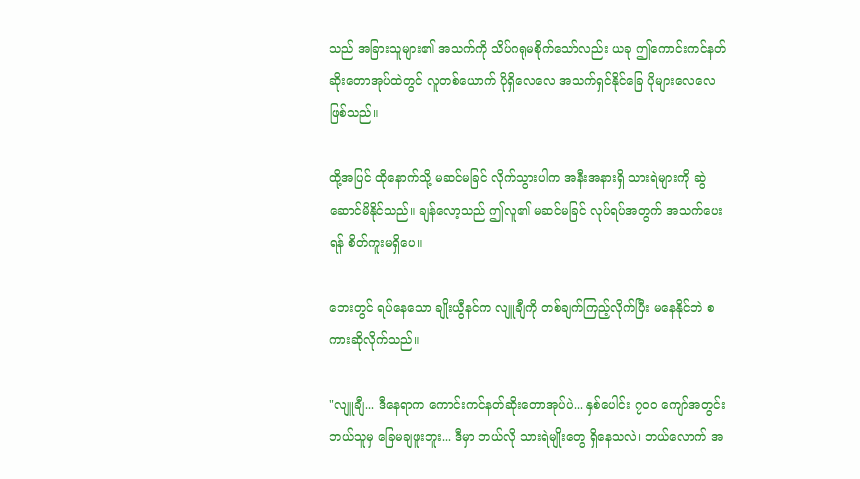သည် အခြားသူများ၏ အသက်ကို သိပ်ဂရုမစိုက်သော်လည်း ယခု ဤကောင်းကင်နတ်ဆိုးတောအုပ်ထဲတွင် လူတစ်ယောက် ပိုရှိလေလေ အသက်ရှင်နိုင်ခြေ ပိုများလေလေ ဖြစ်သည်။

ထို့အပြင် ထိုနောက်သို့ မဆင်မခြင် လိုက်သွားပါက အနီးအနားရှိ သားရဲများကို ဆွဲဆောင်မိနိုင်သည်။ ချန်လော့သည် ဤလူ၏ မဆင်မခြင် လုပ်ရပ်အတွက် အသက်ပေးရန် စိတ်ကူးမရှိပေ။

ဘေးတွင် ရပ်နေသော ချိုးယွီနင်က လျူချီကို တစ်ချက်ကြည့်လိုက်ပြီး မနေနိုင်ဘဲ စကားဆိုလိုက်သည်။

"လျူချီ... ဒီနေရာက ကောင်းကင်နတ်ဆိုးတောအုပ်ပဲ... နှစ်ပေါင်း ၇၀၀ ကျော်အတွင်း ဘယ်သူမှ ခြေမချဖူးဘူး... ဒီမှာ ဘယ်လို သားရဲမျိုးတွေ ရှိနေသလဲ၊ ဘယ်လောက် အ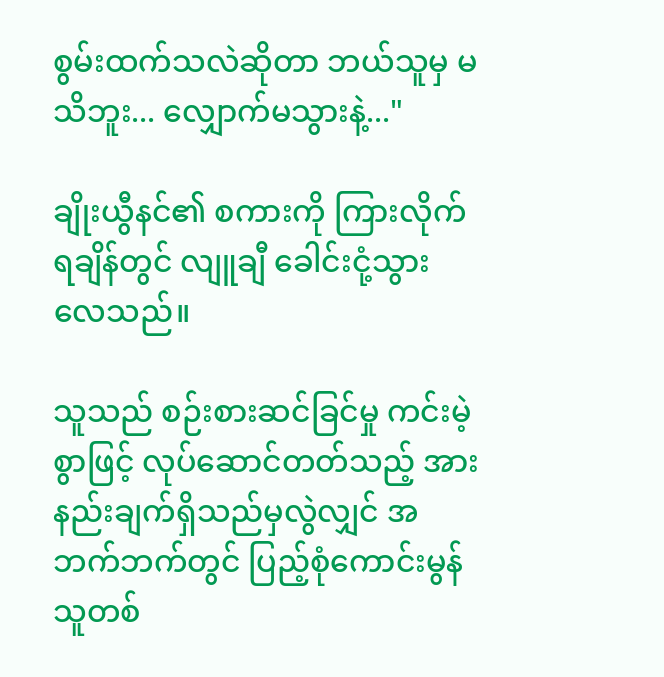စွမ်းထက်သလဲဆိုတာ ဘယ်သူမှ မသိဘူး... လျှောက်မသွားနဲ့..."

ချိုးယွီနင်၏ စကားကို ကြားလိုက်ရချိန်တွင် လျူချီ ခေါင်းငုံ့သွားလေသည်။

သူသည် စဉ်းစားဆင်ခြင်မှု ကင်းမဲ့စွာဖြင့် လုပ်ဆောင်တတ်သည့် အားနည်းချက်ရှိသည်မှလွဲလျှင် အဘက်ဘက်တွင် ပြည့်စုံကောင်းမွန်သူတစ်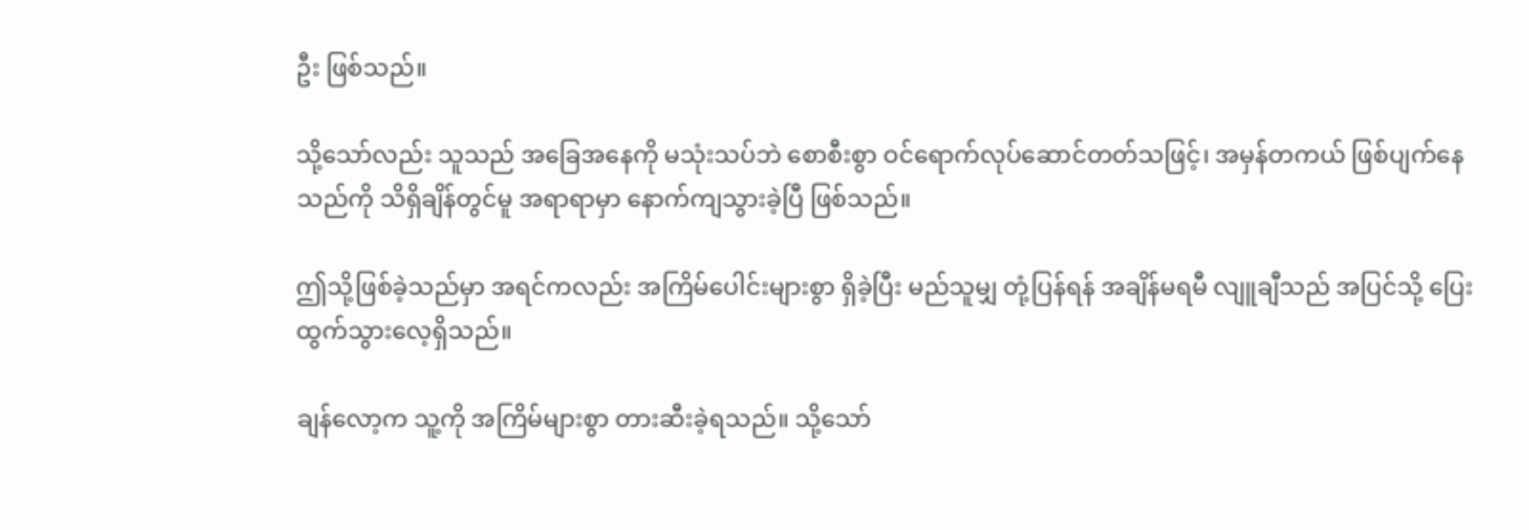ဦး ဖြစ်သည်။

သို့သော်လည်း သူသည် အခြေအနေကို မသုံးသပ်ဘဲ စောစီးစွာ ဝင်ရောက်လုပ်ဆောင်တတ်သဖြင့်၊ အမှန်တကယ် ဖြစ်ပျက်နေသည်ကို သိရှိချိန်တွင်မူ အရာရာမှာ နောက်ကျသွားခဲ့ပြီ ဖြစ်သည်။

ဤသို့ဖြစ်ခဲ့သည်မှာ အရင်ကလည်း အကြိမ်ပေါင်းများစွာ ရှိခဲ့ပြီး မည်သူမျှ တုံ့ပြန်ရန် အချိန်မရမီ လျူချီသည် အပြင်သို့ ပြေးထွက်သွားလေ့ရှိသည်။

ချန်လော့က သူ့ကို အကြိမ်များစွာ တားဆီးခဲ့ရသည်။ သို့သော်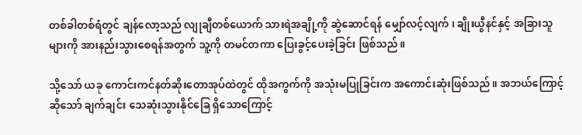တစ်ခါတစ်ရံတွင် ချန်လော့သည် လျုချီတစ်ယောက် သားရဲအချို့ကို ဆွဲဆောင်ရန် မျှော်လင့်လျက် ၊ ချိုးယွီနင်နှင့် အခြားသူများကို အားနည်းသွားစေရန်အတွက် သူ့ကို တမင်တကာ ပြေးခွင့်ပေးခဲ့ခြင်း ဖြစ်သည်။

သို့သော် ယခု ကောင်းကင်နတ်ဆိုးတောအုပ်ထဲတွင် ထိုအကွက်ကို အသုံးမပြုခြင်းက အကောင်းဆုံးဖြစ်သည်။ အဘယ်ကြောင့်ဆိုသော် ချက်ချင်း သေဆုံးသွားနိုင်ခြေ ရှိသောကြောင့်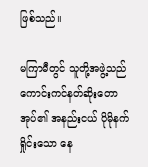ဖြစ်သည်။

မကြာမီတွင် သူတို့အဖွဲ့သည် ကောင်းကင်နတ်ဆိုးတောအုပ်၏ အနည်းငယ် ပိုမိုနက်ရှိုင်းသော နေ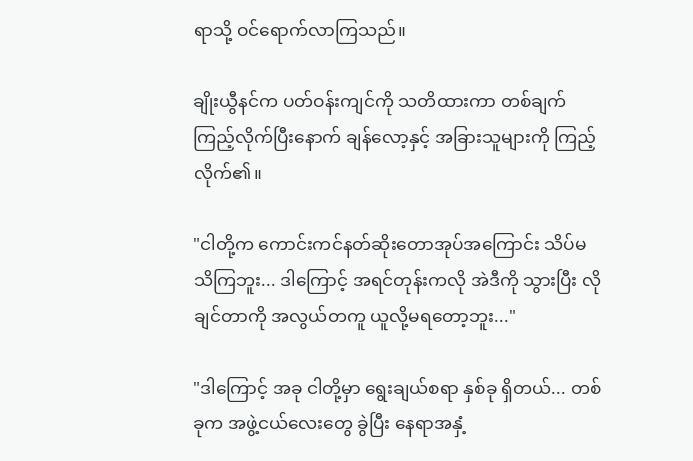ရာသို့ ဝင်ရောက်လာကြသည်။

ချိုးယွီနင်က ပတ်ဝန်းကျင်ကို သတိထားကာ တစ်ချက်ကြည့်လိုက်ပြီးနောက် ချန်လော့နှင့် အခြားသူများကို ကြည့်လိုက်၏။

"ငါတို့က ကောင်းကင်နတ်ဆိုးတောအုပ်အကြောင်း သိပ်မသိကြဘူး... ဒါကြောင့် အရင်တုန်းကလို အဲဒီကို သွားပြီး လိုချင်တာကို အလွယ်တကူ ယူလို့မရတော့ဘူး..."

"ဒါကြောင့် အခု ငါတို့မှာ ရွေးချယ်စရာ နှစ်ခု ရှိတယ်... တစ်ခုက အဖွဲ့ငယ်လေးတွေ ခွဲပြီး နေရာအနှံ့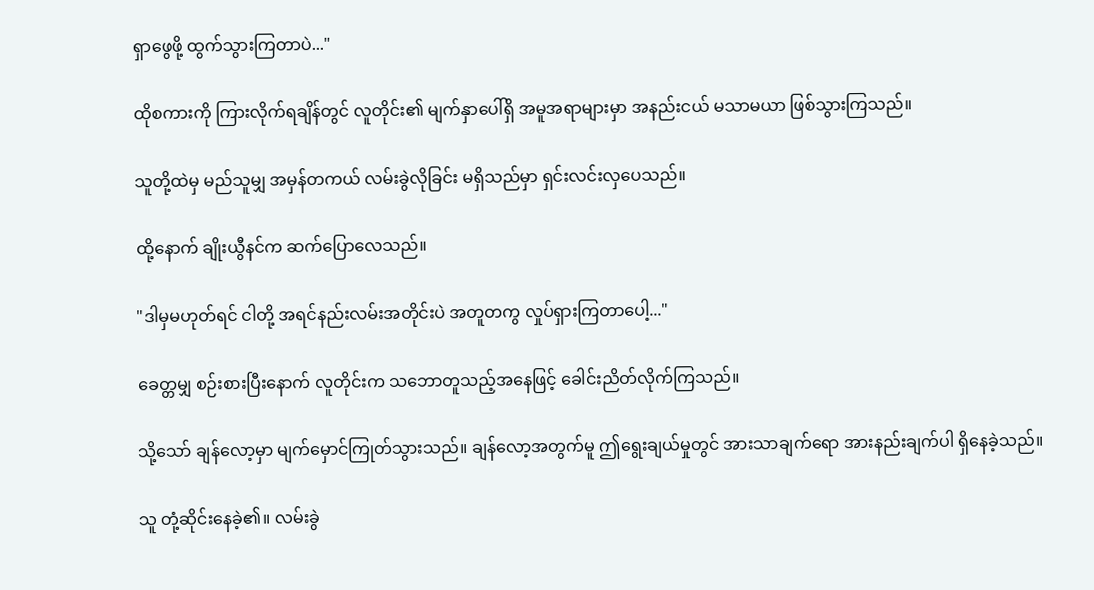ရှာဖွေဖို့ ထွက်သွားကြတာပဲ..."

ထိုစကားကို ကြားလိုက်ရချိန်တွင် လူတိုင်း၏ မျက်နှာပေါ်ရှိ အမူအရာများမှာ အနည်းငယ် မသာမယာ ဖြစ်သွားကြသည်။

သူတို့ထဲမှ မည်သူမျှ အမှန်တကယ် လမ်းခွဲလိုခြင်း မရှိသည်မှာ ရှင်းလင်းလှပေသည်။

ထို့နောက် ချိုးယွီနင်က ဆက်ပြောလေသည်။

"ဒါမှမဟုတ်ရင် ငါတို့ အရင်နည်းလမ်းအတိုင်းပဲ အတူတကွ လှုပ်ရှားကြတာပေါ့..."

ခေတ္တမျှ စဉ်းစားပြီးနောက် လူတိုင်းက သဘောတူသည့်အနေဖြင့် ခေါင်းညိတ်လိုက်ကြသည်။

သို့သော် ချန်လော့မှာ မျက်မှောင်ကြုတ်သွားသည်။ ချန်လော့အတွက်မူ ဤရွေးချယ်မှုတွင် အားသာချက်ရော အားနည်းချက်ပါ ရှိနေခဲ့သည်။

သူ တုံ့ဆိုင်းနေခဲ့၏။ လမ်းခွဲ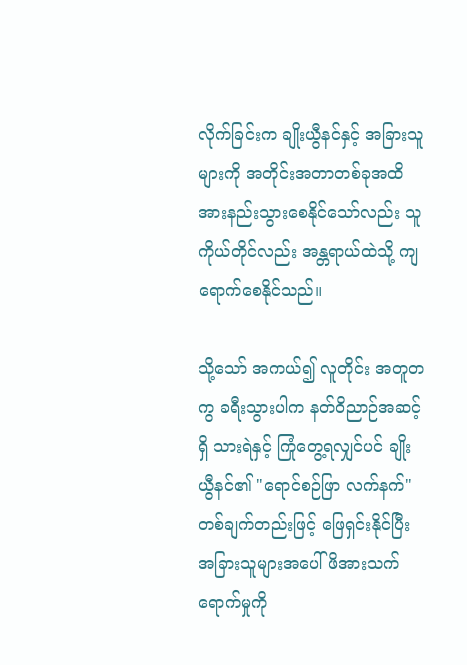လိုက်ခြင်းက ချိုးယွီနင်နှင့် အခြားသူများကို အတိုင်းအတာတစ်ခုအထိ အားနည်းသွားစေနိုင်သော်လည်း သူကိုယ်တိုင်လည်း အန္တရာယ်ထဲသို့ ကျရောက်စေနိုင်သည်။

သို့သော် အကယ်၍ လူတိုင်း အတူတကွ ခရီးသွားပါက နတ်ဝိညာဉ်အဆင့်ရှိ သားရဲနှင့် ကြုံတွေ့ရလျှင်ပင် ချိုးယွီနင်၏ "ရောင်စဉ်ဖြာ လက်နက်" တစ်ချက်တည်းဖြင့် ဖြေရှင်းနိုင်ပြီး အခြားသူများအပေါ် ဖိအားသက်ရောက်မှုကို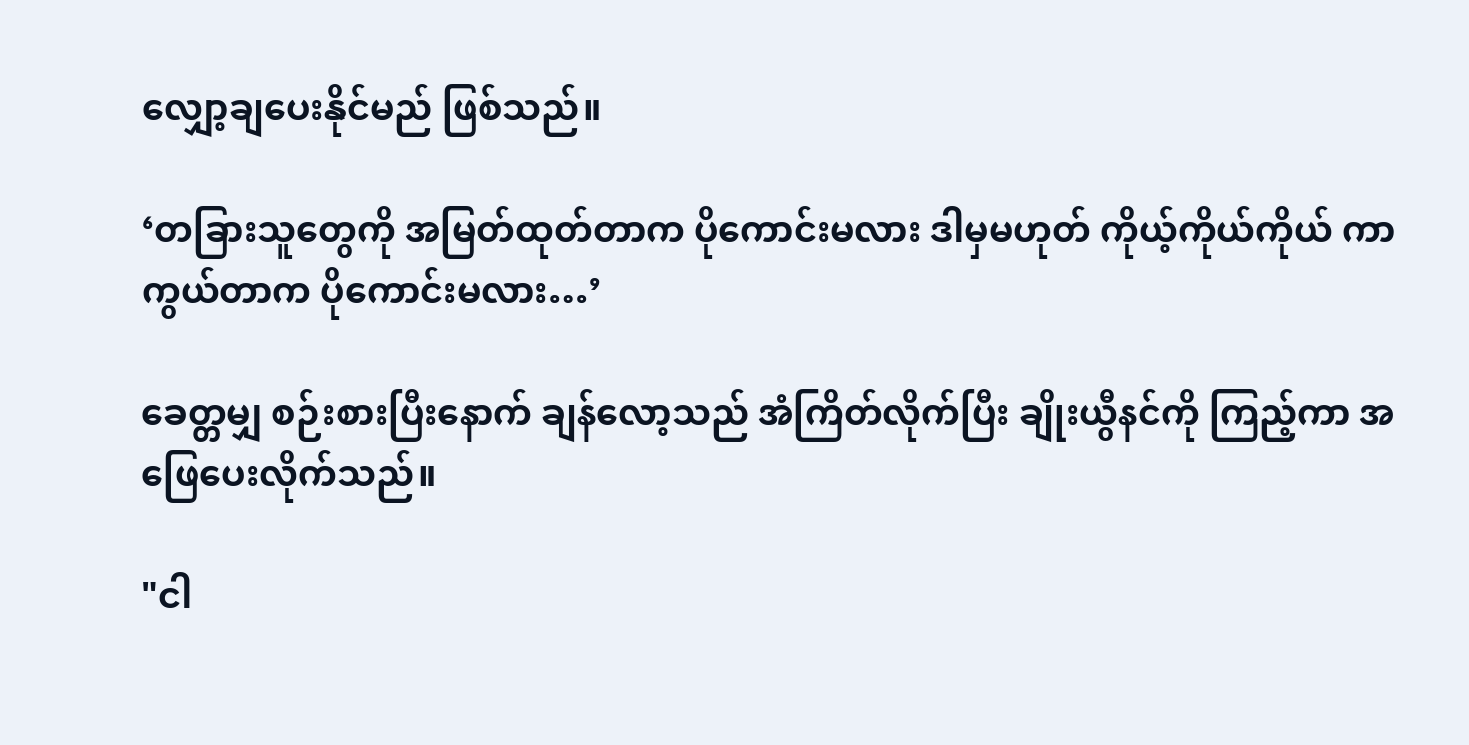လျှော့ချပေးနိုင်မည် ဖြစ်သည်။

‘တခြားသူတွေကို အမြတ်ထုတ်တာက ပိုကောင်းမလား ဒါမှမဟုတ် ကိုယ့်ကိုယ်ကိုယ် ကာကွယ်တာက ပိုကောင်းမလား…’

ခေတ္တမျှ စဉ်းစားပြီးနောက် ချန်လော့သည် အံကြိတ်လိုက်ပြီး ချိုးယွီနင်ကို ကြည့်ကာ အဖြေပေးလိုက်သည်။

"ငါ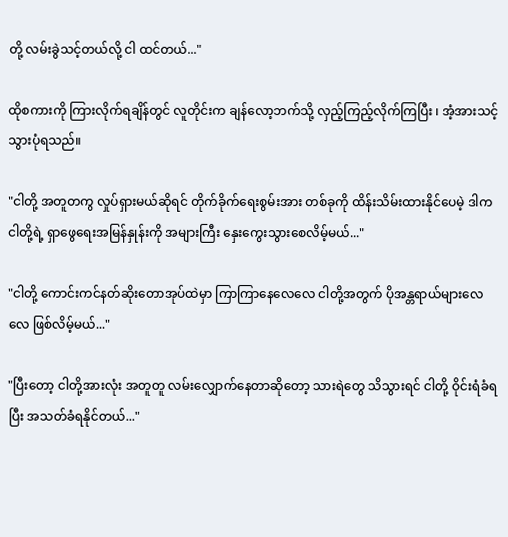တို့ လမ်းခွဲသင့်တယ်လို့ ငါ ထင်တယ်..."

ထိုစကားကို ကြားလိုက်ရချိန်တွင် လူတိုင်းက ချန်လော့ဘက်သို့ လှည့်ကြည့်လိုက်ကြပြီး ၊ အံ့အားသင့်သွားပုံရသည်။

"ငါတို့ အတူတကွ လှုပ်ရှားမယ်ဆိုရင် တိုက်ခိုက်ရေးစွမ်းအား တစ်ခုကို ထိန်းသိမ်းထားနိုင်ပေမဲ့ ဒါက ငါတို့ရဲ့ ရှာဖွေရေးအမြန်နှုန်းကို အများကြီး နှေးကွေးသွားစေလိမ့်မယ်..."

"ငါတို့ ကောင်းကင်နတ်ဆိုးတောအုပ်ထဲမှာ ကြာကြာနေလေလေ ငါတို့အတွက် ပိုအန္တရာယ်များလေလေ ဖြစ်လိမ့်မယ်..."

"ပြီးတော့ ငါတို့အားလုံး အတူတူ လမ်းလျှောက်နေတာဆိုတော့ သားရဲတွေ သိသွားရင် ငါတို့ ဝိုင်းရံခံရပြီး အသတ်ခံရနိုင်တယ်..."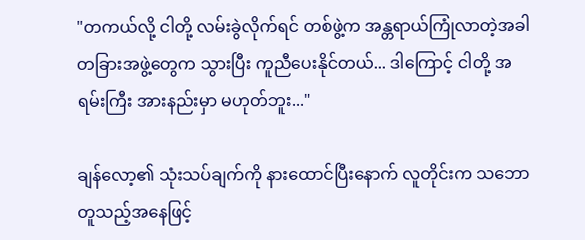"တကယ်လို့ ငါတို့ လမ်းခွဲလိုက်ရင် တစ်ဖွဲ့က အန္တရာယ်ကြုံလာတဲ့အခါ တခြားအဖွဲ့တွေက သွားပြီး ကူညီပေးနိုင်တယ်... ဒါကြောင့် ငါတို့ အရမ်းကြီး အားနည်းမှာ မဟုတ်ဘူး..."

ချန်လော့၏ သုံးသပ်ချက်ကို နားထောင်ပြီးနောက် လူတိုင်းက သဘောတူသည့်အနေဖြင့်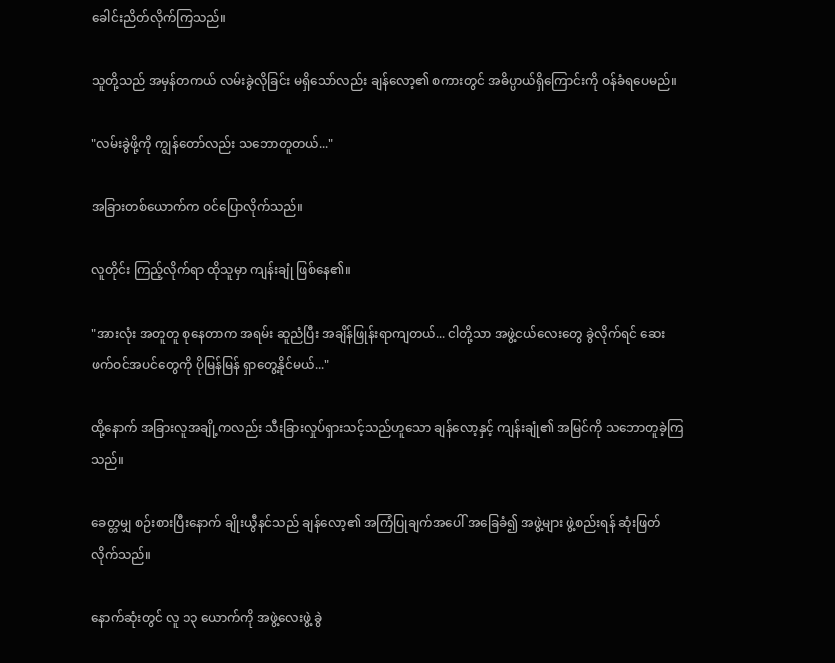ခေါင်းညိတ်လိုက်ကြသည်။

သူတို့သည် အမှန်တကယ် လမ်းခွဲလိုခြင်း မရှိသော်လည်း ချန်လော့၏ စကားတွင် အဓိပ္ပာယ်ရှိကြောင်းကို ဝန်ခံရပေမည်။

"လမ်းခွဲဖို့ကို ကျွန်တော်လည်း သဘောတူတယ်..."

အခြားတစ်ယောက်က ဝင်ပြောလိုက်သည်။

လူတိုင်း ကြည့်လိုက်ရာ ထိုသူမှာ ကျန်းချုံ ဖြစ်နေ၏။

"အားလုံး အတူတူ စုနေတာက အရမ်း ဆူညံပြီး အချိန်ဖြုန်းရာကျတယ်... ငါတို့သာ အဖွဲ့ငယ်လေးတွေ ခွဲလိုက်ရင် ဆေးဖက်ဝင်အပင်တွေကို ပိုမြန်မြန် ရှာတွေ့နိုင်မယ်..."

ထို့နောက် အခြားလူအချို့ကလည်း သီးခြားလှုပ်ရှားသင့်သည်ဟူသော ချန်လော့နှင့် ကျန်းချုံ၏ အမြင်ကို သဘောတူခဲ့ကြသည်။

ခေတ္တမျှ စဉ်းစားပြီးနောက် ချိုးယွီနင်သည် ချန်လော့၏ အကြံပြုချက်အပေါ် အခြေခံ၍ အဖွဲ့များ ဖွဲ့စည်းရန် ဆုံးဖြတ်လိုက်သည်။

နောက်ဆုံးတွင် လူ ၁၃ ယောက်ကို အဖွဲ့လေးဖွဲ့ ခွဲ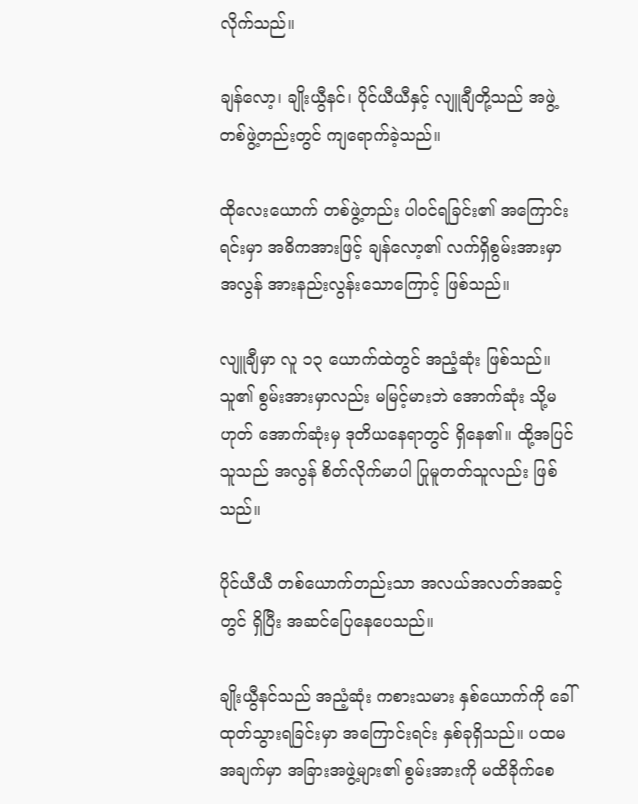လိုက်သည်။

ချန်လော့၊ ချိုးယွီနင်၊ ပိုင်ယီယီနှင့် လျူချီတို့သည် အဖွဲ့တစ်ဖွဲ့တည်းတွင် ကျရောက်ခဲ့သည်။

ထိုလေးယောက် တစ်ဖွဲ့တည်း ပါဝင်ရခြင်း၏ အကြောင်းရင်းမှာ အဓိကအားဖြင့် ချန်လော့၏ လက်ရှိစွမ်းအားမှာ အလွန် အားနည်းလွန်းသောကြောင့် ဖြစ်သည်။

လျူချီမှာ လူ ၁၃ ယောက်ထဲတွင် အညံ့ဆုံး ဖြစ်သည်။သူ၏ စွမ်းအားမှာလည်း မမြင့်မားဘဲ အောက်ဆုံး သို့မဟုတ် အောက်ဆုံးမှ ဒုတိယနေရာတွင် ရှိနေ၏။ ထို့အပြင် သူသည် အလွန် စိတ်လိုက်မာပါ ပြုမူတတ်သူလည်း ဖြစ်သည်။

ပိုင်ယီယီ တစ်ယောက်တည်းသာ အလယ်အလတ်အဆင့်တွင် ရှိပြီး အဆင်ပြေနေပေသည်။

ချိုးယွီနင်သည် အညံ့ဆုံး ကစားသမား နှစ်ယောက်ကို ခေါ်ထုတ်သွားရခြင်းမှာ အကြောင်းရင်း နှစ်ခုရှိသည်။ ပထမအချက်မှာ အခြားအဖွဲ့များ၏ စွမ်းအားကို မထိခိုက်စေ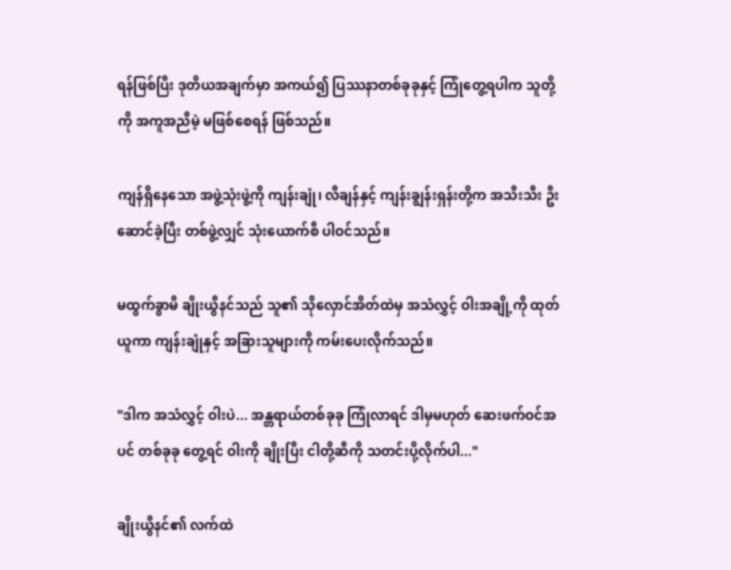ရန်ဖြစ်ပြီး ဒုတိယအချက်မှာ အကယ်၍ ပြဿနာတစ်ခုခုနှင့် ကြုံတွေ့ရပါက သူတို့ကို အကူအညီမဲ့ မဖြစ်စေရန် ဖြစ်သည်။

ကျန်ရှိနေသော အဖွဲ့သုံးဖွဲ့ကို ကျန်းချုံ၊ လီချန်နှင့် ကျန်းချွန်းရှန်းတို့က အသီးသီး ဦးဆောင်ခဲ့ပြီး တစ်ဖွဲ့လျှင် သုံးယောက်စီ ပါဝင်သည်။

မထွက်ခွာမီ ချိုးယွီနင်သည် သူ၏ သိုလှောင်အိတ်ထဲမှ အသံလွှင့် ဝါးအချို့ကို ထုတ်ယူကာ ကျန်းချုံနှင့် အခြားသူများကို ကမ်းပေးလိုက်သည်။

"ဒါက အသံလွှင့် ဝါးပဲ... အန္တရာယ်တစ်ခုခု ကြုံလာရင် ဒါမှမဟုတ် ဆေးဖက်ဝင်အပင် တစ်ခုခု တွေ့ရင် ဝါးကို ချိုးပြီး ငါတို့ဆီကို သတင်းပို့လိုက်ပါ..."

ချိုးယွီနင်၏ လက်ထဲ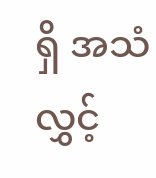ရှိ အသံလွှင့်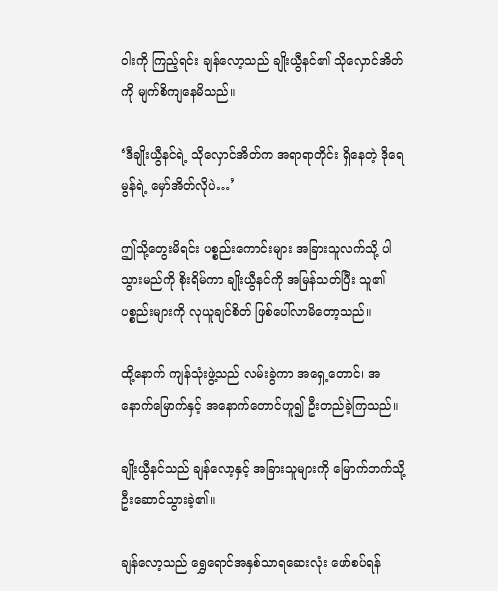ဝါးကို ကြည့်ရင်း ချန်လော့သည် ချိုးယွီနင်၏ သိုလှောင်အိတ်ကို မျက်စိကျနေမိသည်။

‘ဒီချိုးယွီနင်ရဲ့ သိုလှောင်အိတ်က အရာရာတိုင်း ရှိနေတဲ့ ဒိုရေမွန်ရဲ့ မှော်အိတ်လိုပဲ…’

ဤသို့တွေးမိရင်း ပစ္စည်းကောင်းများ အခြားသူလက်သို့ ပါသွားမည်ကို စိုးရိမ်ကာ ချိုးယွီနင်ကို အမြန်သတ်ပြီး သူ၏ ပစ္စည်းများကို လုယူချင်စိတ် ဖြစ်ပေါ်လာမိတော့သည်။

ထို့နောက် ကျန်သုံးဖွဲ့သည် လမ်းခွဲကာ အရှေ့တောင်၊ အနောက်မြောက်နှင့် အနောက်တောင်ဟူ၍ ဦးတည်ခဲ့ကြသည်။

ချိုးယွီနင်သည် ချန်လော့နှင့် အခြားသူများကို မြောက်ဘက်သို့ ဦးဆောင်သွားခဲ့၏။

ချန်လော့သည် ရွှေရောင်အနှစ်သာရဆေးလုံး ဖော်စပ်ရန်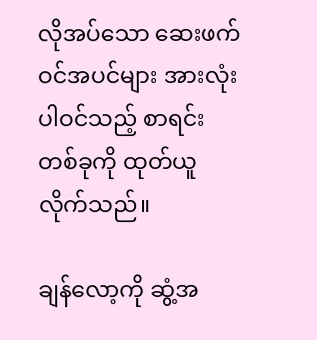လိုအပ်သော ဆေးဖက်ဝင်အပင်များ အားလုံး ပါဝင်သည့် စာရင်းတစ်ခုကို ထုတ်ယူလိုက်သည်။

ချန်လော့ကို ဆွံ့အ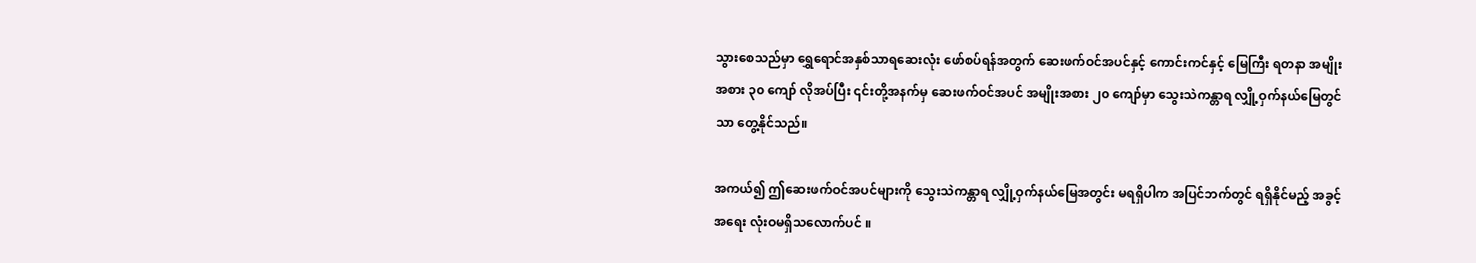သွားစေသည်မှာ ရွှေရောင်အနှစ်သာရဆေးလုံး ဖော်စပ်ရန်အတွက် ဆေးဖက်ဝင်အပင်နှင့် ကောင်းကင်နှင့် မြေကြီး ရတနာ အမျိုးအစား ၃၀ ကျော် လိုအပ်ပြီး ၎င်းတို့အနက်မှ ဆေးဖက်ဝင်အပင် အမျိုးအစား ၂၀ ကျော်မှာ သွေးသဲကန္တာရ လျှို့ဝှက်နယ်မြေတွင်သာ တွေ့နိုင်သည်။

အကယ်၍ ဤဆေးဖက်ဝင်အပင်များကို သွေးသဲကန္တာရ လျှို့ဝှက်နယ်မြေအတွင်း မရရှိပါက အပြင်ဘက်တွင် ရရှိနိုင်မည့် အခွင့်အရေး လုံးဝမရှိသလောက်ပင် ။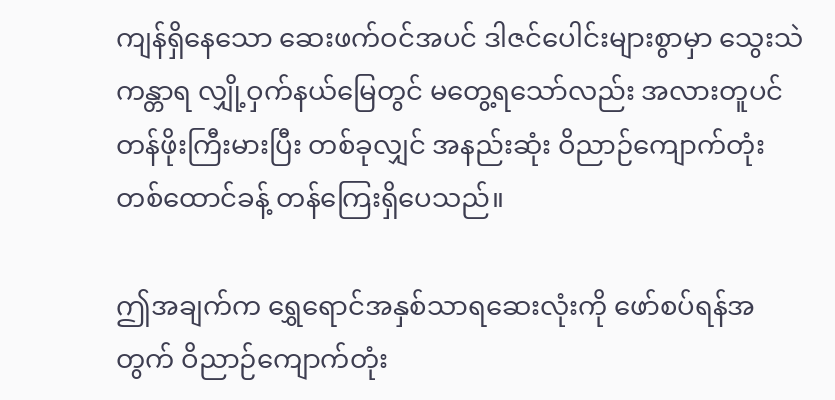ကျန်ရှိနေသော ဆေးဖက်ဝင်အပင် ဒါဇင်ပေါင်းများစွာမှာ သွေးသဲကန္တာရ လျှို့ဝှက်နယ်မြေတွင် မတွေ့ရသော်လည်း အလားတူပင် တန်ဖိုးကြီးမားပြီး တစ်ခုလျှင် အနည်းဆုံး ဝိညာဉ်ကျောက်တုံး တစ်ထောင်ခန့် တန်ကြေးရှိပေသည်။

ဤအချက်က ရွှေရောင်အနှစ်သာရဆေးလုံးကို ဖော်စပ်ရန်အတွက် ဝိညာဉ်ကျောက်တုံး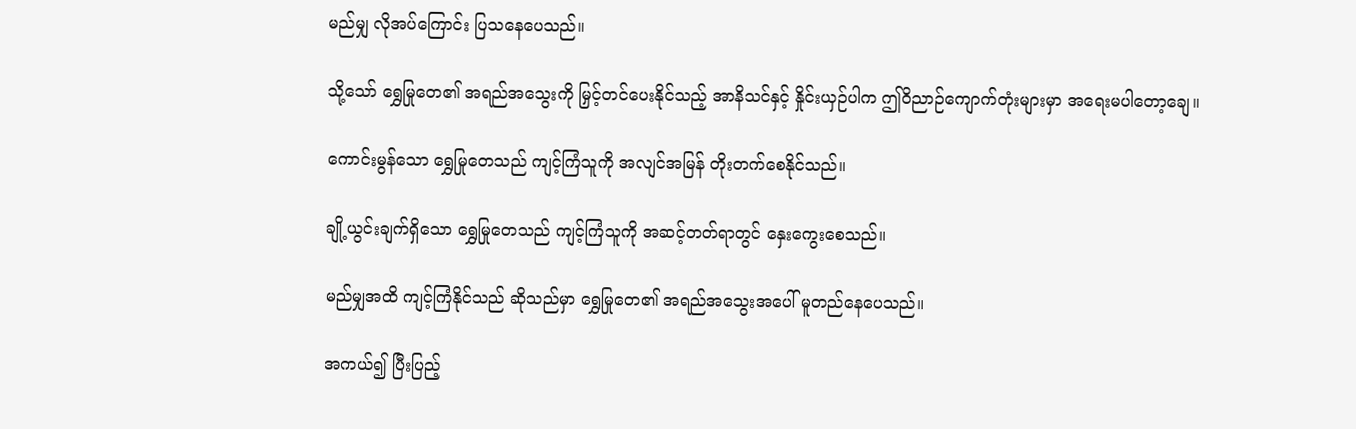မည်မျှ လိုအပ်ကြောင်း ပြသနေပေသည်။

သို့သော် ရွှေမြုတေ၏ အရည်အသွေးကို မြှင့်တင်ပေးနိုင်သည့် အာနိသင်နှင့် နှိုင်းယှဉ်ပါက ဤဝိညာဉ်ကျောက်တုံးများမှာ အရေးမပါတော့ချေ။

ကောင်းမွန်သော ရွှေမြုတေသည် ကျင့်ကြံသူကို အလျင်အမြန် တိုးတက်စေနိုင်သည်။

ချို့ယွင်းချက်ရှိသော ရွှေမြုတေသည် ကျင့်ကြံသူကို အဆင့်တတ်ရာတွင်‌ နှေးကွေးစေသည်။

မည်မျှအထိ ကျင့်ကြံနိုင်သည် ဆိုသည်မှာ ရွှေမြုတေ၏ အရည်အသွေးအပေါ် မူတည်နေပေသည်။

အကယ်၍ ပြီးပြည့်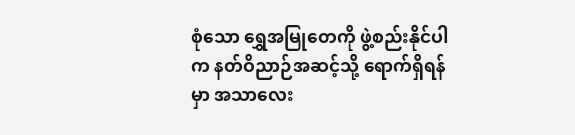စုံသော ရွှေအမြုတေကို ဖွဲ့စည်းနိုင်ပါက နတ်ဝိညာဉ်အဆင့်သို့ ရောက်ရှိရန်မှာ အသာလေး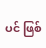ပင် ဖြစ်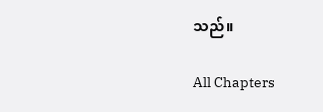သည်။

All Chapters